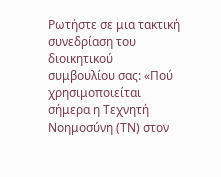Ρωτήστε σε μια τακτική συνεδρίαση του διοικητικού συμβουλίου σας: «Πού χρησιμοποιείται σήμερα η Τεχνητή Νοημοσύνη (ΤΝ) στον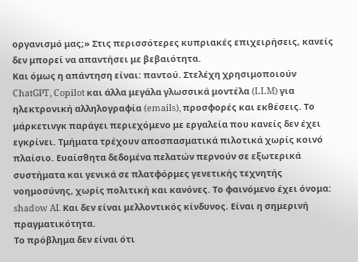οργανισμό μας;» Στις περισσότερες κυπριακές επιχειρήσεις, κανείς δεν μπορεί να απαντήσει με βεβαιότητα.
Και όμως η απάντηση είναι: παντού. Στελέχη χρησιμοποιούν ChatGPT, Copilot και άλλα μεγάλα γλωσσικά μοντέλα (LLM) για ηλεκτρονική αλληλογραφία (emails), προσφορές και εκθέσεις. Το μάρκετινγκ παράγει περιεχόμενο με εργαλεία που κανείς δεν έχει εγκρίνει. Τμήματα τρέχουν αποσπασματικά πιλοτικά χωρίς κοινό πλαίσιο. Ευαίσθητα δεδομένα πελατών περνούν σε εξωτερικά συστήματα και γενικά σε πλατφόρμες γενετικής τεχνητής νοημοσύνης, χωρίς πολιτική και κανόνες. Το φαινόμενο έχει όνομα: shadow AI. Και δεν είναι μελλοντικός κίνδυνος. Είναι η σημερινή πραγματικότητα.
Το πρόβλημα δεν είναι ότι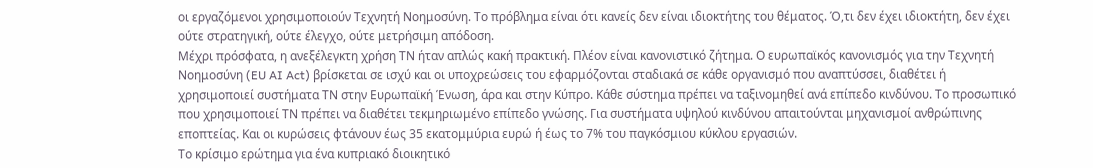οι εργαζόμενοι χρησιμοποιούν Τεχνητή Νοημοσύνη. Το πρόβλημα είναι ότι κανείς δεν είναι ιδιοκτήτης του θέματος. Ό,τι δεν έχει ιδιοκτήτη, δεν έχει ούτε στρατηγική, ούτε έλεγχο, ούτε μετρήσιμη απόδοση.
Μέχρι πρόσφατα, η ανεξέλεγκτη χρήση ΤΝ ήταν απλώς κακή πρακτική. Πλέον είναι κανονιστικό ζήτημα. Ο ευρωπαϊκός κανονισμός για την Τεχνητή Νοημοσύνη (EU AI Act) βρίσκεται σε ισχύ και οι υποχρεώσεις του εφαρμόζονται σταδιακά σε κάθε οργανισμό που αναπτύσσει, διαθέτει ή χρησιμοποιεί συστήματα ΤΝ στην Ευρωπαϊκή Ένωση, άρα και στην Κύπρο. Κάθε σύστημα πρέπει να ταξινομηθεί ανά επίπεδο κινδύνου. Το προσωπικό που χρησιμοποιεί ΤΝ πρέπει να διαθέτει τεκμηριωμένο επίπεδο γνώσης. Για συστήματα υψηλού κινδύνου απαιτούνται μηχανισμοί ανθρώπινης εποπτείας. Και οι κυρώσεις φτάνουν έως 35 εκατομμύρια ευρώ ή έως το 7% του παγκόσμιου κύκλου εργασιών.
Το κρίσιμο ερώτημα για ένα κυπριακό διοικητικό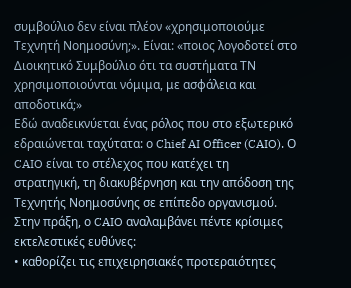συμβούλιο δεν είναι πλέον «χρησιμοποιούμε Τεχνητή Νοημοσύνη;». Είναι: «ποιος λογοδοτεί στο Διοικητικό Συμβούλιο ότι τα συστήματα ΤΝ χρησιμοποιούνται νόμιμα, με ασφάλεια και αποδοτικά;»
Εδώ αναδεικνύεται ένας ρόλος που στο εξωτερικό εδραιώνεται ταχύτατα: ο Chief AI Officer (CAIO). Ο CAIO είναι το στέλεχος που κατέχει τη στρατηγική, τη διακυβέρνηση και την απόδοση της Τεχνητής Νοημοσύνης σε επίπεδο οργανισμού. Στην πράξη, ο CAIO αναλαμβάνει πέντε κρίσιμες εκτελεστικές ευθύνες:
• καθορίζει τις επιχειρησιακές προτεραιότητες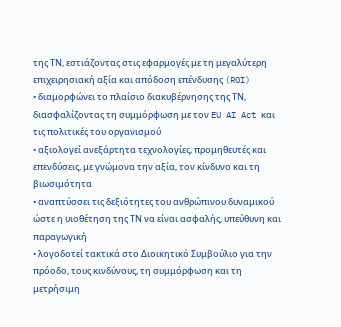της ΤΝ, εστιάζοντας στις εφαρμογές με τη μεγαλύτερη επιχειρησιακή αξία και απόδοση επένδυσης (ROI)
• διαμορφώνει το πλαίσιο διακυβέρνησης της ΤΝ, διασφαλίζοντας τη συμμόρφωση με τον EU AI Act και τις πολιτικές του οργανισμού
• αξιολογεί ανεξάρτητα τεχνολογίες, προμηθευτές και επενδύσεις, με γνώμονα την αξία, τον κίνδυνο και τη βιωσιμότητα
• αναπτύσσει τις δεξιότητες του ανθρώπινου δυναμικού ώστε η υιοθέτηση της ΤΝ να είναι ασφαλής, υπεύθυνη και παραγωγική
• λογοδοτεί τακτικά στο Διοικητικό Συμβούλιο για την πρόοδο, τους κινδύνους, τη συμμόρφωση και τη μετρήσιμη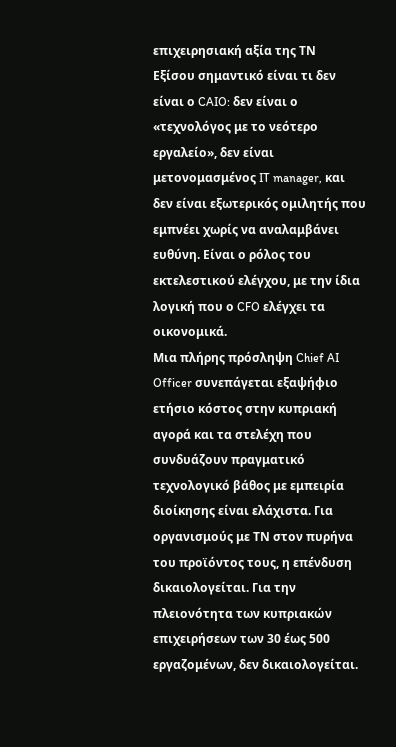επιχειρησιακή αξία της ΤΝ
Εξίσου σημαντικό είναι τι δεν είναι ο CAIO: δεν είναι ο «τεχνολόγος με το νεότερο εργαλείο», δεν είναι μετονομασμένος IT manager, και δεν είναι εξωτερικός ομιλητής που εμπνέει χωρίς να αναλαμβάνει ευθύνη. Είναι ο ρόλος του εκτελεστικού ελέγχου, με την ίδια λογική που ο CFO ελέγχει τα οικονομικά.
Μια πλήρης πρόσληψη Chief AI Officer συνεπάγεται εξαψήφιο ετήσιο κόστος στην κυπριακή αγορά και τα στελέχη που συνδυάζουν πραγματικό τεχνολογικό βάθος με εμπειρία διοίκησης είναι ελάχιστα. Για οργανισμούς με ΤΝ στον πυρήνα του προϊόντος τους, η επένδυση δικαιολογείται. Για την πλειονότητα των κυπριακών επιχειρήσεων των 30 έως 500 εργαζομένων, δεν δικαιολογείται.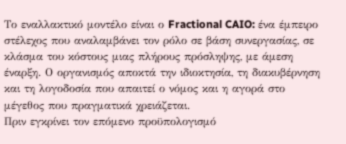Το εναλλακτικό μοντέλο είναι ο Fractional CAIO: ένα έμπειρο στέλεχος που αναλαμβάνει τον ρόλο σε βάση συνεργασίας, σε κλάσμα του κόστους μιας πλήρους πρόσληψης, με άμεση έναρξη. Ο οργανισμός αποκτά την ιδιοκτησία, τη διακυβέρνηση και τη λογοδοσία που απαιτεί ο νόμος και η αγορά στο μέγεθος που πραγματικά χρειάζεται.
Πριν εγκρίνει τον επόμενο προϋπολογισμό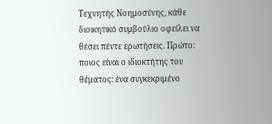Τεχνητής Νοημοσύνης, κάθε διοικητικό συμβούλιο οφείλει να θέσει πέντε ερωτήσεις. Πρώτο: ποιος είναι ο ιδιοκτήτης του θέματος: ένα συγκεκριμένο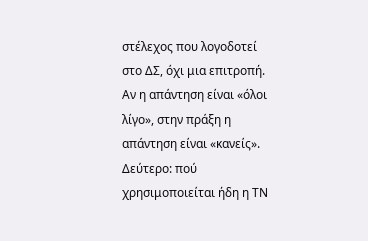στέλεχος που λογοδοτεί στο ΔΣ, όχι μια επιτροπή. Αν η απάντηση είναι «όλοι λίγο», στην πράξη η απάντηση είναι «κανείς». Δεύτερο: πού χρησιμοποιείται ήδη η ΤΝ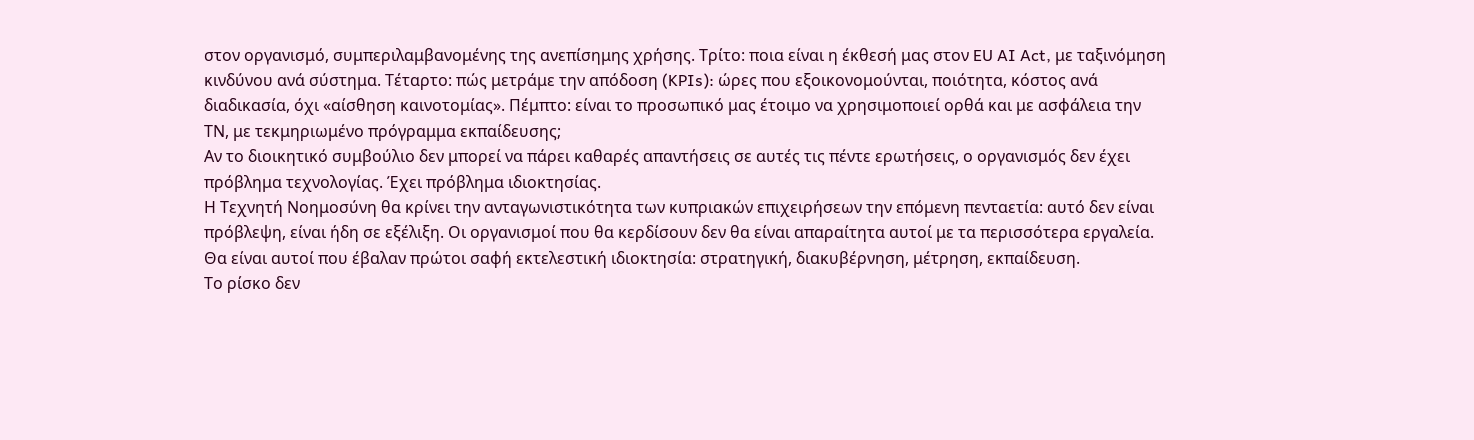στον οργανισμό, συμπεριλαμβανομένης της ανεπίσημης χρήσης. Τρίτο: ποια είναι η έκθεσή μας στον EU AI Act, με ταξινόμηση κινδύνου ανά σύστημα. Τέταρτο: πώς μετράμε την απόδοση (KPIs): ώρες που εξοικονομούνται, ποιότητα, κόστος ανά διαδικασία, όχι «αίσθηση καινοτομίας». Πέμπτο: είναι το προσωπικό μας έτοιμο να χρησιμοποιεί ορθά και με ασφάλεια την ΤΝ, με τεκμηριωμένο πρόγραμμα εκπαίδευσης;
Αν το διοικητικό συμβούλιο δεν μπορεί να πάρει καθαρές απαντήσεις σε αυτές τις πέντε ερωτήσεις, ο οργανισμός δεν έχει πρόβλημα τεχνολογίας. Έχει πρόβλημα ιδιοκτησίας.
Η Τεχνητή Νοημοσύνη θα κρίνει την ανταγωνιστικότητα των κυπριακών επιχειρήσεων την επόμενη πενταετία: αυτό δεν είναι πρόβλεψη, είναι ήδη σε εξέλιξη. Οι οργανισμοί που θα κερδίσουν δεν θα είναι απαραίτητα αυτοί με τα περισσότερα εργαλεία. Θα είναι αυτοί που έβαλαν πρώτοι σαφή εκτελεστική ιδιοκτησία: στρατηγική, διακυβέρνηση, μέτρηση, εκπαίδευση.
Το ρίσκο δεν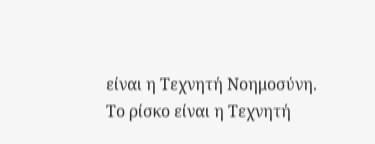είναι η Τεχνητή Νοημοσύνη.
Το ρίσκο είναι η Τεχνητή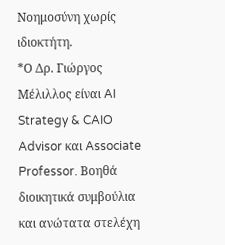Νοημοσύνη χωρίς ιδιοκτήτη.
*Ο Δρ. Γιώργος Μέλιλλος είναι AI Strategy & CAIO Advisor και Associate Professor. Βοηθά διοικητικά συμβούλια και ανώτατα στελέχη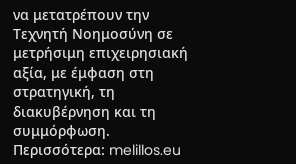να μετατρέπουν την Τεχνητή Νοημοσύνη σε μετρήσιμη επιχειρησιακή αξία, με έμφαση στη στρατηγική, τη διακυβέρνηση και τη συμμόρφωση. Περισσότερα: melillos.eu